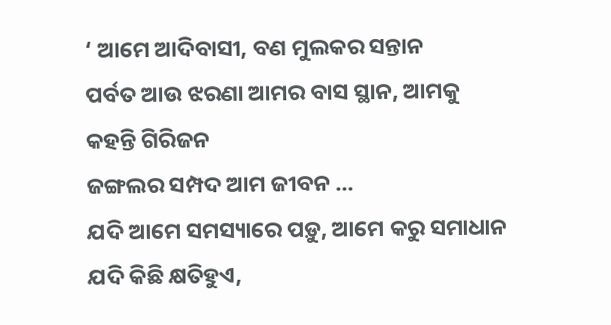‘ ଆମେ ଆଦିବାସୀ, ବଣ ମୁଲକର ସନ୍ତାନ
ପର୍ବତ ଆଉ ଝରଣା ଆମର ବାସ ସ୍ଥାନ, ଆମକୁ କହନ୍ତି ଗିରିଜନ
ଜଙ୍ଗଲର ସମ୍ପଦ ଆମ ଜୀବନ ...
ଯଦି ଆମେ ସମସ୍ୟାରେ ପଡ଼ୁ, ଆମେ କରୁ ସମାଧାନ
ଯଦି କିଛି କ୍ଷତିହୁଏ,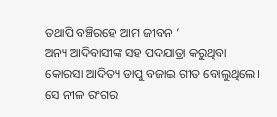ତଥାପି ବଞ୍ଚିରହେ ଆମ ଜୀବନ ’
ଅନ୍ୟ ଆଦିବାସୀଙ୍କ ସହ ପଦଯାତ୍ରା କରୁଥିବା କୋରସା ଆଦିତ୍ୟ ଡାପୁ ବଜାଇ ଗୀତ ବୋଲୁଥିଲେ। ସେ ନୀଳ ରଂଗର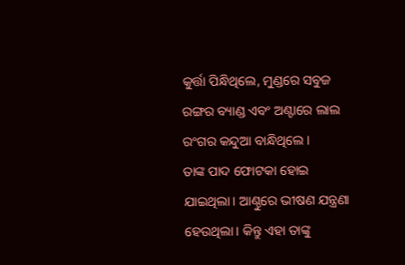କୁର୍ତ୍ତା ପିନ୍ଧିଥିଲେ, ମୁଣ୍ଡରେ ସବୁଜ ରଙ୍ଗର ବ୍ୟାଣ୍ଡ ଏବଂ ଅଣ୍ଟାରେ ଲାଲ ରଂଗର କନ୍ଦୁଆ ବାନ୍ଧିଥିଲେ।
ତାଙ୍କ ପାଦ ଫୋଟକା ହୋଇ ଯାଇଥିଲା। ଆଣ୍ଠୁରେ ଭୀଷଣ ଯନ୍ତ୍ରଣା ହେଉଥିଲା। କିନ୍ତୁ ଏହା ତାଙ୍କୁ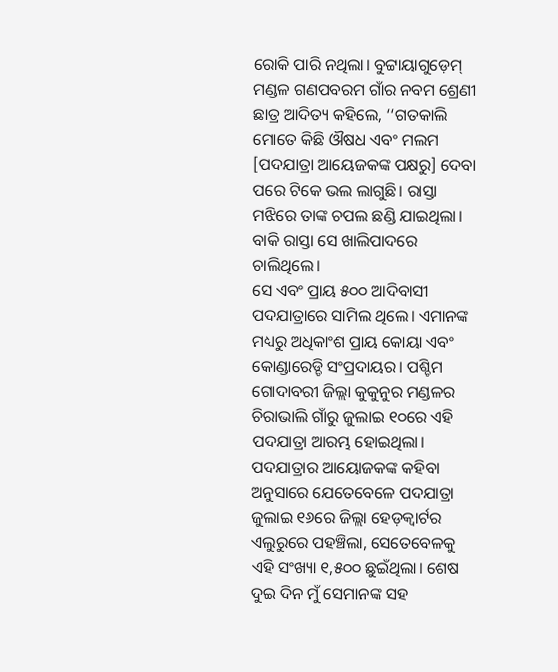ରୋକି ପାରି ନଥିଲା। ବୁଟ୍ଟାୟାଗୁଡ଼େମ୍ ମଣ୍ଡଳ ଗଣପବରମ ଗାଁର ନବମ ଶ୍ରେଣୀ ଛାତ୍ର ଆଦିତ୍ୟ କହିଲେ, ‘‘ଗତକାଲି ମୋତେ କିଛି ଔଷଧ ଏବଂ ମଲମ [ପଦଯାତ୍ରା ଆୟେଜକଙ୍କ ପକ୍ଷରୁ] ଦେବା ପରେ ଟିକେ ଭଲ ଲାଗୁଛି। ରାସ୍ତା ମଝିରେ ତାଙ୍କ ଚପଲ ଛଣ୍ଡି ଯାଇଥିଲା। ବାକି ରାସ୍ତା ସେ ଖାଲିପାଦରେ ଚାଲିଥିଲେ।
ସେ ଏବଂ ପ୍ରାୟ ୫୦୦ ଆଦିବାସୀ ପଦଯାତ୍ରାରେ ସାମିଲ ଥିଲେ। ଏମାନଙ୍କ ମଧ୍ୟରୁ ଅଧିକାଂଶ ପ୍ରାୟ କୋୟା ଏବଂ କୋଣ୍ଡାରେଡ୍ଡି ସଂପ୍ରଦାୟର। ପଶ୍ଚିମ ଗୋଦାବରୀ ଜିଲ୍ଲା କୁକୁନୁର ମଣ୍ଡଳର ଚିରାଭାଲି ଗାଁରୁ ଜୁଲାଇ ୧୦ରେ ଏହି ପଦଯାତ୍ରା ଆରମ୍ଭ ହୋଇଥିଲା। ପଦଯାତ୍ରାର ଆୟୋଜକଙ୍କ କହିବା ଅନୁସାରେ ଯେତେବେଳେ ପଦଯାତ୍ରା ଜୁଲାଇ ୧୬ରେ ଜିଲ୍ଲା ହେଡ଼କ୍ୱାର୍ଟର ଏଲୁରୁରେ ପହଞ୍ଚିଲା, ସେତେବେଳକୁ ଏହି ସଂଖ୍ୟା ୧,୫୦୦ ଛୁଇଁଥିଲା। ଶେଷ ଦୁଇ ଦିନ ମୁଁ ସେମାନଙ୍କ ସହ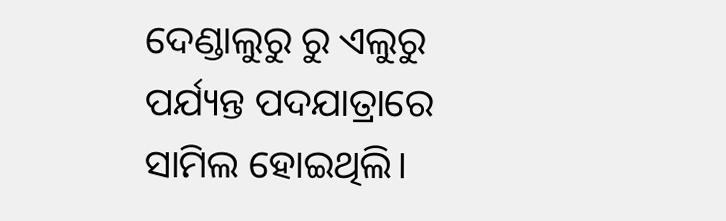ଦେଣ୍ଡାଲୁରୁ ରୁ ଏଲୁରୁ ପର୍ଯ୍ୟନ୍ତ ପଦଯାତ୍ରାରେ ସାମିଲ ହୋଇଥିଲି।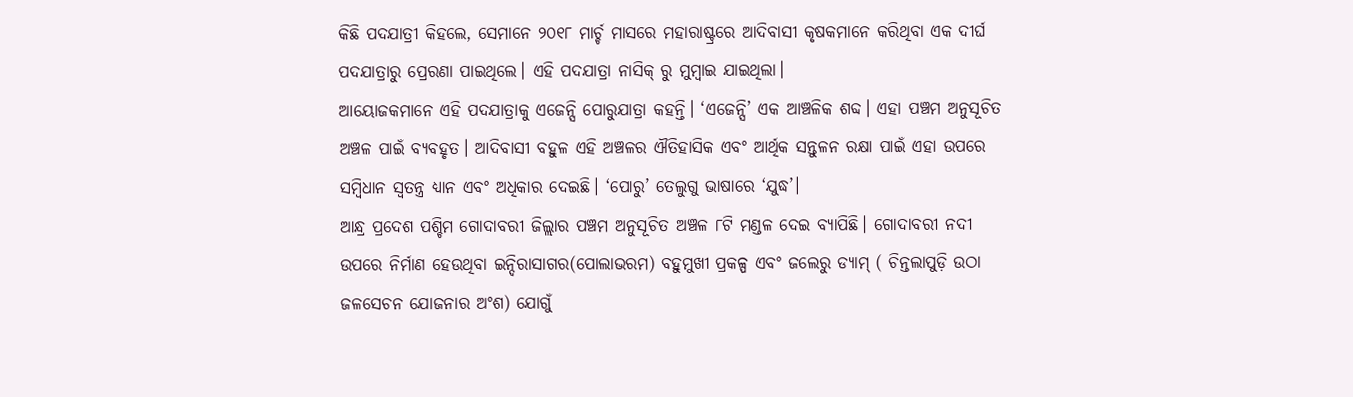କିଛି ପଦଯାତ୍ରୀ କିହଲେ, ସେମାନେ ୨୦୧୮ ମାର୍ଚ୍ଚ ମାସରେ ମହାରାଷ୍ଟ୍ରରେ ଆଦିବାସୀ କୃଷକମାନେ କରିଥିବା ଏକ ଦୀର୍ଘ ପଦଯାତ୍ରାରୁ ପ୍ରେରଣା ପାଇଥିଲେ। ଏହି ପଦଯାତ୍ରା ନାସିକ୍ ରୁ ମୁମ୍ବାଇ ଯାଇଥିଲା।
ଆୟୋଜକମାନେ ଏହି ପଦଯାତ୍ରାକୁ ଏଜେନ୍ସି ପୋରୁଯାତ୍ରା କହନ୍ତି। ‘ଏଜେନ୍ସି’ ଏକ ଆଞ୍ଚଳିକ ଶବ୍ଦ। ଏହା ପଞ୍ଚମ ଅନୁସୂଚିତ ଅଞ୍ଚଳ ପାଇଁ ବ୍ୟବହୃତ। ଆଦିବାସୀ ବହୁଳ ଏହି ଅଞ୍ଚଳର ଐତିହାସିକ ଏବଂ ଆର୍ଥିକ ସନ୍ତୁଳନ ରକ୍ଷା ପାଇଁ ଏହା ଉପରେ ସମ୍ବିଧାନ ସ୍ୱତନ୍ତ୍ର ଧ୍ୟାନ ଏବଂ ଅଧିକାର ଦେଇଛି। ‘ପୋରୁ’ ତେଲୁଗୁ ଭାଷାରେ ‘ଯୁଦ୍ଧ’।
ଆନ୍ଧ୍ର ପ୍ରଦେଶ ପଶ୍ଚିମ ଗୋଦାବରୀ ଜିଲ୍ଲାର ପଞ୍ଚମ ଅନୁସୂଚିତ ଅଞ୍ଚଳ ୮ଟି ମଣ୍ଡଳ ଦେଇ ବ୍ୟାପିଛି। ଗୋଦାବରୀ ନଦୀ ଉପରେ ନିର୍ମାଣ ହେଉଥିବା ଇନ୍ଦିରାସାଗର(ପୋଲାଭରମ) ବହୁମୁଖୀ ପ୍ରକଳ୍ପ ଏବଂ ଜଲେରୁ ଡ୍ୟାମ୍ ( ଚିନ୍ତଲାପୁଡ଼ି ଉଠା ଜଳସେଚନ ଯୋଜନାର ଅଂଶ) ଯୋଗୁଁ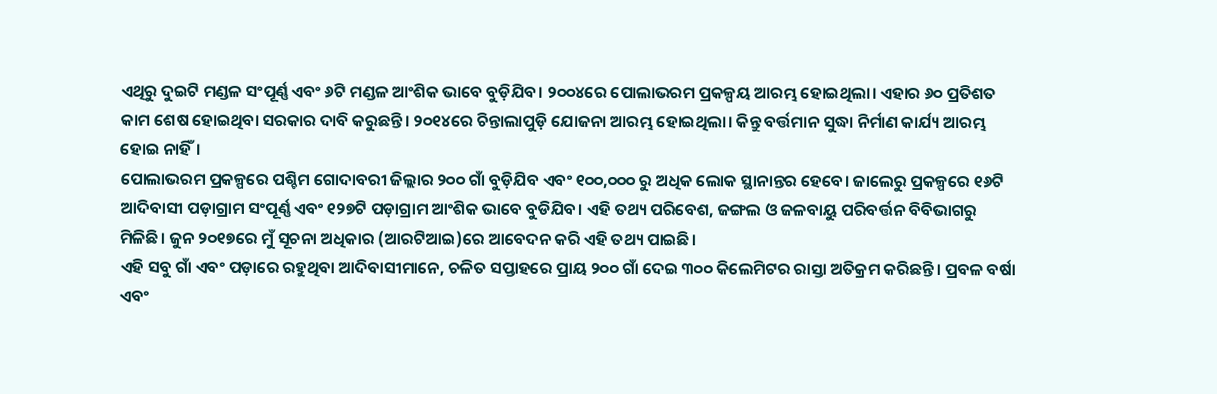ଏଥିରୁ ଦୁଇଟି ମଣ୍ଡଳ ସଂପୂର୍ଣ୍ଣ ଏବଂ ୬ଟି ମଣ୍ଡଳ ଆଂଶିକ ଭାବେ ବୁଡ଼ିଯିବ। ୨୦୦୪ରେ ପୋଲାଭରମ ପ୍ରକଳ୍ପୟ ଆରମ୍ଭ ହୋଇଥିଲା। ଏହାର ୬୦ ପ୍ରତିଶତ କାମ ଶେଷ ହୋଇଥିବା ସରକାର ଦାବି କରୁଛନ୍ତି। ୨୦୧୪ରେ ଚିନ୍ତାଲାପୁଡ଼ି ଯୋଜନା ଆରମ୍ଭ ହୋଇଥିଲା। କିନ୍ତୁ ବର୍ତ୍ତମାନ ସୁଦ୍ଧା ନିର୍ମାଣ କାର୍ଯ୍ୟ ଆରମ୍ଭ ହୋଇ ନାହିଁ।
ପୋଲାଭରମ ପ୍ରକଳ୍ପରେ ପଶ୍ଚିମ ଗୋଦାବରୀ ଜିଲ୍ଲାର ୨୦୦ ଗାଁ ବୁଡ଼ିଯିବ ଏବଂ ୧୦୦,୦୦୦ ରୁ ଅଧିକ ଲୋକ ସ୍ଥାନାନ୍ତର ହେବେ। ଜାଲେରୁ ପ୍ରକଳ୍ପରେ ୧୬ଟି ଆଦିବାସୀ ପଡ଼ାଗ୍ରାମ ସଂପୂର୍ଣ୍ଣ ଏବଂ ୧୨୭ଟି ପଡ଼ାଗ୍ରାମ ଆଂଶିକ ଭାବେ ବୁଡିଯିବ। ଏହି ତଥ୍ୟ ପରିବେଶ, ଜଙ୍ଗଲ ଓ ଜଳବାୟୁ ପରିବର୍ତ୍ତନ ବିବିଭାଗରୁ ମିଳିଛି। ଜୁନ ୨୦୧୭ରେ ମୁଁ ସୂଚନା ଅଧିକାର (ଆରଟିଆଇ)ରେ ଆବେଦନ କରି ଏହି ତଥ୍ୟ ପାଇଛି।
ଏହି ସବୁ ଗାଁ ଏବଂ ପଡ଼ାରେ ରହୁଥିବା ଆଦିବାସୀମାନେ, ଚଳିତ ସପ୍ତାହରେ ପ୍ରାୟ ୨୦୦ ଗାଁ ଦେଇ ୩୦୦ କିଲେମିଟର ରାସ୍ତା ଅତିକ୍ରମ କରିଛନ୍ତି। ପ୍ରବଳ ବର୍ଷା ଏବଂ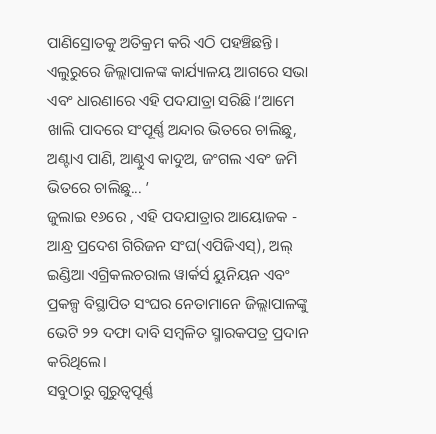ପାଣିସ୍ରୋତକୁ ଅତିକ୍ରମ କରି ଏଠି ପହଞ୍ଚିଛନ୍ତି। ଏଲୁରୁରେ ଜିଲ୍ଲାପାଳଙ୍କ କାର୍ଯ୍ୟାଳୟ ଆଗରେ ସଭା ଏବଂ ଧାରଣାରେ ଏହି ପଦଯାତ୍ରା ସରିଛି।‘ଆମେ ଖାଲି ପାଦରେ ସଂପୂର୍ଣ୍ଣ ଅନ୍ଦାର ଭିତରେ ଚାଲିଛୁ, ଅଣ୍ଟାଏ ପାଣି, ଆଣ୍ଠୁଏ କାଦୁଅ, ଜଂଗଲ ଏବଂ ଜମି ଭିତରେ ଚାଲିଛୁ... ’
ଜୁଲାଇ ୧୬ରେ , ଏହି ପଦଯାତ୍ରାର ଆୟୋଜକ - ଆନ୍ଧ୍ର ପ୍ରଦେଶ ଗିରିଜନ ସଂଘ(ଏପିଜିଏସ୍), ଅଲ୍ ଇଣ୍ଡିଆ ଏଗ୍ରିକଲଚରାଲ ୱାର୍କର୍ସ ୟୁନିୟନ ଏବଂ ପ୍ରକଳ୍ପ ବିସ୍ଥାପିତ ସଂଘର ନେତାମାନେ ଜିଲ୍ଲାପାଳଙ୍କୁ ଭେଟି ୨୨ ଦଫା ଦାବି ସମ୍ବଳିତ ସ୍ମାରକପତ୍ର ପ୍ରଦାନ କରିଥିଲେ।
ସବୁଠାରୁ ଗୁରୁତ୍ୱପୂର୍ଣ୍ଣ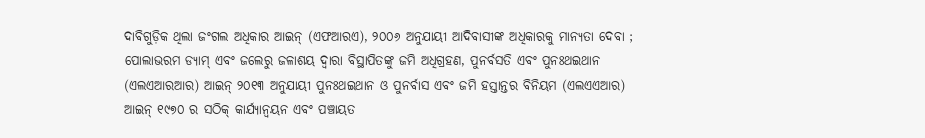ଦାବିଗୁଡ଼ିକ ଥିଲା ଜଂଗଲ ଅଧିକାର ଆଇନ୍ (ଏଫଆରଏ), ୨୦୦୬ ଅନୁଯାୟୀ ଆଦିବାସୀଙ୍କ ଅଧିକାରକୁ ମାନ୍ୟତା ଦେବା ; ପୋଲାଭରମ ଡ୍ୟାମ୍ ଏବଂ ଜଲେରୁ ଜଳାଶୟ ଦ୍ୱାରା ବିସ୍ଥାପିତଙ୍କୁ ଜମି ଅଧିଗ୍ରହଣ, ପୁନର୍ବସତି ଏବଂ ପୁନଃଥଇଥାନ (ଏଲଏଆରଆର) ଆଇନ୍ ୨୦୧୩ ଅନୁଯାୟୀ ପୁନଃଥଇଥାନ ଓ ପୁନର୍ବାସ ଏବଂ ଜମି ହସ୍ତାନ୍ତର ବିନିୟମ (ଏଲଏଏଆର) ଆଇନ୍ ୧୯୭୦ ର ସଠିକ୍ କାର୍ଯ୍ୟାନ୍ୱୟନ ଏବଂ ପଞ୍ଚାୟତ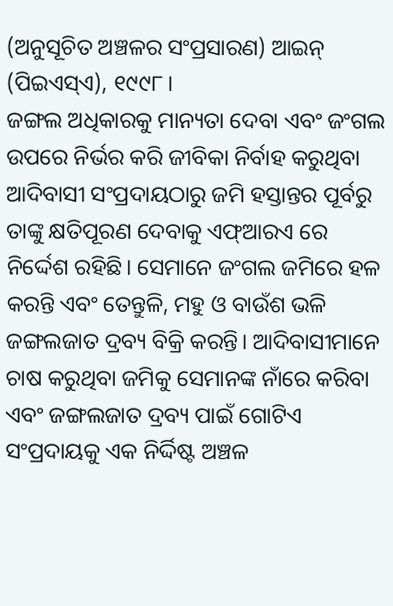(ଅନୁସୂଚିତ ଅଞ୍ଚଳର ସଂପ୍ରସାରଣ) ଆଇନ୍ (ପିଇଏସ୍ଏ), ୧୯୯୮।
ଜଙ୍ଗଲ ଅଧିକାରକୁ ମାନ୍ୟତା ଦେବା ଏବଂ ଜଂଗଲ ଉପରେ ନିର୍ଭର କରି ଜୀବିକା ନିର୍ବାହ କରୁଥିବା ଆଦିବାସୀ ସଂପ୍ରଦାୟଠାରୁ ଜମି ହସ୍ତାନ୍ତର ପୂର୍ବରୁ ତାଙ୍କୁ କ୍ଷତିପୂରଣ ଦେବାକୁ ଏଫ୍ଆରଏ ରେ ନିର୍ଦ୍ଦେଶ ରହିଛି। ସେମାନେ ଜଂଗଲ ଜମିରେ ହଳ କରନ୍ତି ଏବଂ ତେନ୍ତୁଳି, ମହୁ ଓ ବାଉଁଶ ଭଳି ଜଙ୍ଗଲଜାତ ଦ୍ରବ୍ୟ ବିକ୍ରି କରନ୍ତି। ଆଦିବାସୀମାନେ ଚାଷ କରୁଥିବା ଜମିକୁ ସେମାନଙ୍କ ନାଁରେ କରିବା ଏବଂ ଜଙ୍ଗଲଜାତ ଦ୍ରବ୍ୟ ପାଇଁ ଗୋଟିଏ ସଂପ୍ରଦାୟକୁ ଏକ ନିର୍ଦ୍ଦିଷ୍ଟ ଅଞ୍ଚଳ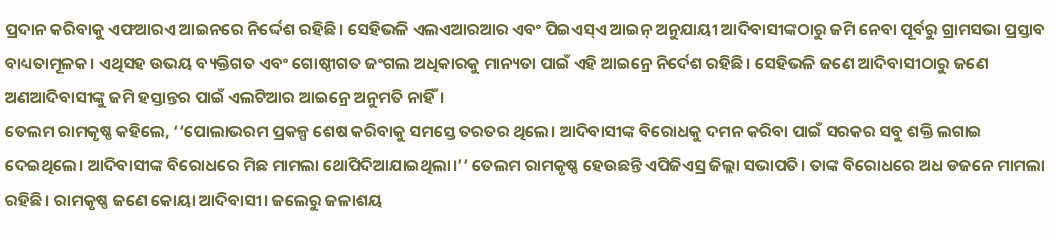ପ୍ରଦାନ କରିବାକୁ ଏଫଆରଏ ଆଇନରେ ନିର୍ଦ୍ଦେଶ ରହିଛି। ସେହିଭଳି ଏଲଏଆରଆର ଏବଂ ପିଇଏସ୍ଏ ଆଇନ୍ ଅନୁଯାୟୀ ଆଦିବାସୀଙ୍କଠାରୁ ଜମି ନେବା ପୂର୍ବରୁ ଗ୍ରାମସଭା ପ୍ରସ୍ତାବ ବାଧ୍ୟତାମୂଳକ। ଏଥିସହ ଉଭୟ ବ୍ୟକ୍ତିଗତ ଏବଂ ଗୋଷ୍ଠୀଗତ ଜଂଗଲ ଅଧିକାରକୁ ମାନ୍ୟତା ପାଇଁ ଏହି ଆଇନ୍ରେ ନିର୍ଦେଶ ରହିଛି। ସେହିଭଳି ଜଣେ ଆଦିବାସୀଠାରୁ ଜଣେ ଅଣଆଦିବାସୀଙ୍କୁ ଜମି ହସ୍ତାନ୍ତର ପାଇଁ ଏଲଟିଆର ଆଇନ୍ରେ ଅନୁମତି ନାହିଁ।
ତେଲମ ରାମକୃଷ୍ଣ କହିଲେ, ‘‘ପୋଲାଭରମ ପ୍ରକଳ୍ପ ଶେଷ କରିବାକୁ ସମସ୍ତେ ତରତର ଥିଲେ। ଆଦିବାସୀଙ୍କ ବିରୋଧକୁ ଦମନ କରିବା ପାଇଁ ସରକର ସବୁ ଶକ୍ତି ଲଗାଇ ଦେଇଥିଲେ। ଆଦିବାସୀଙ୍କ ବିରୋଧରେ ମିଛ ମାମଲା ଥୋପିଦିଆଯାଇଥିଲା।’’ ତେଲମ ରାମକୃଷ୍ଣ ହେଉଛନ୍ତି ଏପିଜିଏସ୍ର ଜିଲ୍ଲା ସଭାପତି। ତାଙ୍କ ବିରୋଧରେ ଅଧ ଡଜନେ ମାମଲା ରହିଛି। ରାମକୃଷ୍ଣ ଜଣେ କୋୟା ଆଦିବାସୀ। ଜଲେରୁ ଜଳାଶୟ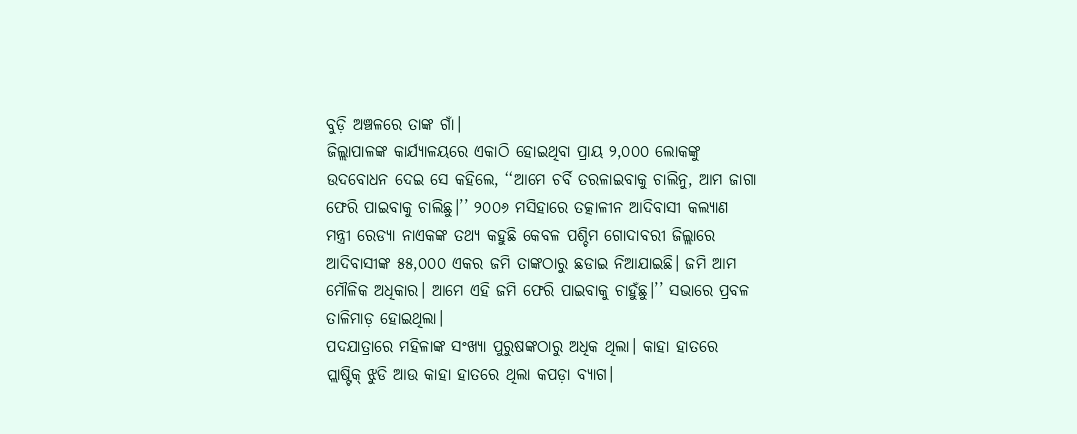ବୁଡ଼ି ଅଞ୍ଚଳରେ ତାଙ୍କ ଗାଁ।
ଜିଲ୍ଲାପାଳଙ୍କ କାର୍ଯ୍ୟାଳୟରେ ଏକାଠି ହୋଇଥିବା ପ୍ରାୟ ୨,୦୦୦ ଲୋକଙ୍କୁ ଉଦବୋଧନ ଦେଇ ସେ କହିଲେ, ‘‘ଆମେ ଚର୍ବି ତରଳାଇବାକୁ ଚାଲିନୁ, ଆମ ଜାଗା ଫେରି ପାଇବାକୁ ଚାଲିଛୁ।’’ ୨୦୦୬ ମସିହାରେ ତତ୍କାଳୀନ ଆଦିବାସୀ କଲ୍ୟାଣ ମନ୍ତ୍ରୀ ରେଡ୍ୟା ନାଏକଙ୍କ ତଥ୍ୟ କହୁଛି କେବଳ ପଶ୍ଚିମ ଗୋଦାବରୀ ଜିଲ୍ଲାରେ ଆଦିବାସୀଙ୍କ ୫୫,୦୦୦ ଏକର ଜମି ତାଙ୍କଠାରୁ ଛଡାଇ ନିଆଯାଇଛି। ଜମି ଆମ ମୌଳିକ ଅଧିକାର। ଆମେ ଏହି ଜମି ଫେରି ପାଇବାକୁ ଚାହୁଁଛୁ।’’ ସଭାରେ ପ୍ରବଳ ତାଳିମାଡ଼ ହୋଇଥିଲା।
ପଦଯାତ୍ରାରେ ମହିଳାଙ୍କ ସଂଖ୍ୟା ପୁରୁଷଙ୍କଠାରୁ ଅଧିକ ଥିଲା। କାହା ହାତରେ ପ୍ଲାଷ୍ଟିକ୍ ଝୁଡି ଆଉ କାହା ହାତରେ ଥିଲା କପଡ଼ା ବ୍ୟାଗ।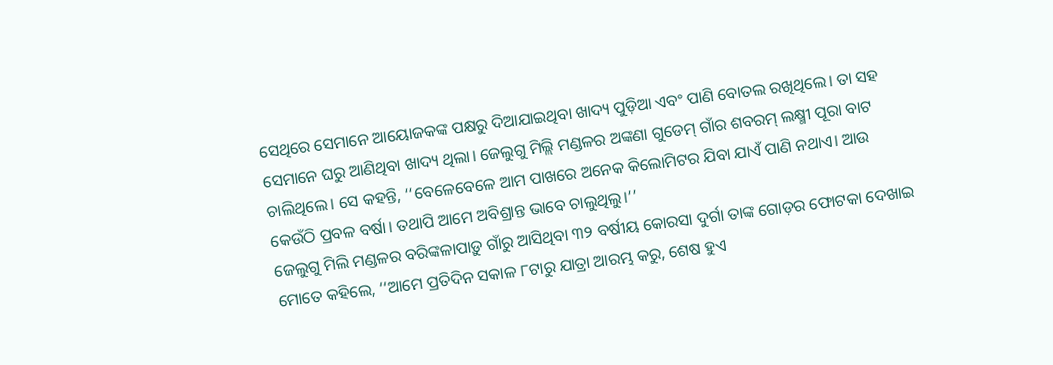ସେଥିରେ ସେମାନେ ଆୟୋଜକଙ୍କ ପକ୍ଷରୁ ଦିଆଯାଇଥିବା ଖାଦ୍ୟ ପୁଡ଼ିଆ ଏବଂ ପାଣି ବୋତଲ ରଖିଥିଲେ। ତା ସହ ସେମାନେ ଘରୁ ଆଣିଥିବା ଖାଦ୍ୟ ଥିଲା। ଜେଲୁଗୁ ମିଲ୍ଲି ମଣ୍ଡଳର ଅଙ୍କଣା ଗୁଡେମ୍ ଗାଁର ଶବରମ୍ ଲକ୍ଷ୍ମୀ ପୂରା ବାଟ ଚାଲିଥିଲେ। ସେ କହନ୍ତି, ‘‘ବେଳେବେଳେ ଆମ ପାଖରେ ଅନେକ କିଲୋମିଟର ଯିବା ଯାଏଁ ପାଣି ନଥାଏ। ଆଉ କେଉଁଠି ପ୍ରବଳ ବର୍ଷା। ତଥାପି ଆମେ ଅବିଶ୍ରାନ୍ତ ଭାବେ ଚାଲୁଥିଲୁ।’’
ଜେଲୁଗୁ ମିଲି ମଣ୍ଡଳର ବରିଙ୍କଳାପାଡ଼ୁ ଗାଁରୁ ଆସିଥିବା ୩୨ ବର୍ଷୀୟ କୋରସା ଦୁର୍ଗା ତାଙ୍କ ଗୋଡ଼ର ଫୋଟକା ଦେଖାଇ ମୋତେ କହିଲେ, ‘‘ଆମେ ପ୍ରତିଦିନ ସକାଳ ୮ଟାରୁ ଯାତ୍ରା ଆରମ୍ଭ କରୁ, ଶେଷ ହୁଏ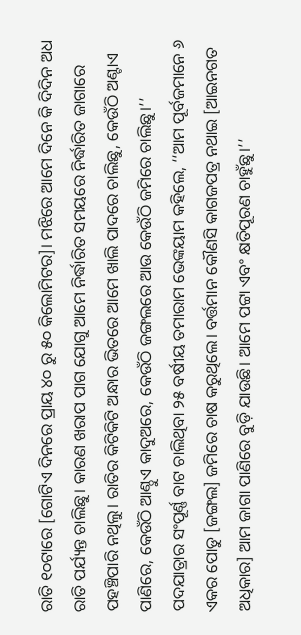ରାତି ୧୦ଟାରେ [ଗୋଟିଏ ଦିନରେ ପ୍ରାୟ ୪୦ ରୁ ୫୦ କିଲୋମିଟର]। ମଝିରେ ଆମେ ଦିନେ କି ଦିଦିନ ଅଧ ରାତି ପର୍ଯ୍ୟନ୍ତ ଚାଲିଛୁ। କାରଣ ଖରାପ ପାଗ ଯୋଗୁ ଆମେ ନିର୍ଦ୍ଧାରିତ ସମୟରେ ନିର୍ଦ୍ଧାରିତ ଜାଗାରେ ପହଞ୍ଚିପାରି ନଥିଲୁ। ରାତିର କିଟିକିଟି ଅନ୍ଧାର ଭିତରେ ଆମେ ଖାଲି ପାଦରେ ଚାଲିଛୁ, କେଉଁଠି ଅଣ୍ଟାଏ ପାଣିରେ, କେଉଁଠି ଆଣ୍ଠୁଏ କାଦୁଅରେ, କେଉଁଠି ଜଙ୍ଗଲରେ ଆଉ କେଉଁଠି ଜମିରେ ଚାଲିଛୁ।’’
ପଦଯାତ୍ରାର ସଂପୂର୍ଣ୍ଣ ବାଟ ଚାଲିଥିବା ୨୫ ବର୍ଷୀୟ ତମାରାମ ଭେଙ୍କୟାମ କହିଲେ, ‘‘ଆମ ପୂର୍ବଜମାନେ ୬ ଏକର ପୋଡୁ [ଜଙ୍ଗଲ] ଜମିରେ ଚାଷ କରୁଥିଲେ। ବର୍ତ୍ତମାନ କୌଣସି କାଗଜପତ୍ର ନଥାଇ [ଆଇନଗତ ଅଧିକାର] ଆମ ଜାଗା ପାଣିରେ ବୁଡ଼ି ଯାଉଛି। ଆମେ ପଟ୍ଟା ଏବଂ କ୍ଷତିପୂରଣ ଚାହୁଁଛୁ।’’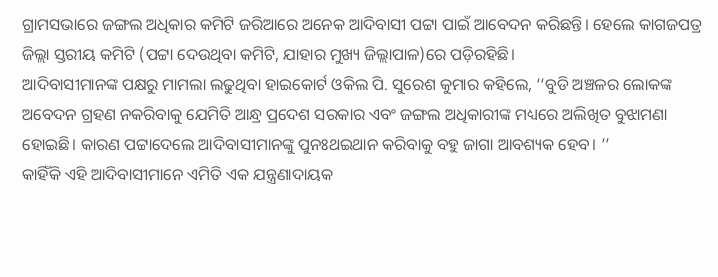ଗ୍ରାମସଭାରେ ଜଙ୍ଗଲ ଅଧିକାର କମିଟି ଜରିଆରେ ଅନେକ ଆଦିବାସୀ ପଟ୍ଟା ପାଇଁ ଆବେଦନ କରିଛନ୍ତି। ହେଲେ କାଗଜପତ୍ର ଜିଲ୍ଲା ସ୍ତରୀୟ କମିଟି (ପଟ୍ଟା ଦେଉଥିବା କମିଟି, ଯାହାର ମୁଖ୍ୟ ଜିଲ୍ଲାପାଳ)ରେ ପଡ଼ିରହିଛି।
ଆଦିବାସୀମାନଙ୍କ ପକ୍ଷରୁ ମାମଲା ଲଢୁଥିବା ହାଇକୋର୍ଟ ଓକିଲ ପି. ସୁରେଶ କୁମାର କହିଲେ, ‘‘ବୁଡି ଅଞ୍ଚଳର ଲୋକଙ୍କ ଅବେଦନ ଗ୍ରହଣ ନକରିବାକୁ ଯେମିତି ଆନ୍ଧ୍ର ପ୍ରଦେଶ ସରକାର ଏବଂ ଜଙ୍ଗଲ ଅଧିକାରୀଙ୍କ ମଧ୍ୟରେ ଅଲିଖିତ ବୁଝାମଣା ହୋଇଛି। କାରଣ ପଟ୍ଟାଦେଲେ ଆଦିବାସୀମାନଙ୍କୁ ପୁନଃଥଇଥାନ କରିବାକୁ ବହୁ ଜାଗା ଆବଶ୍ୟକ ହେବ। ’’
କାହିଁକି ଏହି ଆଦିବାସୀମାନେ ଏମିତି ଏକ ଯନ୍ତ୍ରଣାଦାୟକ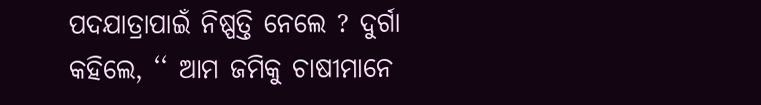ପଦଯାତ୍ରାପାଇଁ ନିଷ୍ପତ୍ତି ନେଲେ ? ଦୁର୍ଗା କହିଲେ, ‘‘ ଆମ ଜମିକୁ ଚାଷୀମାନେ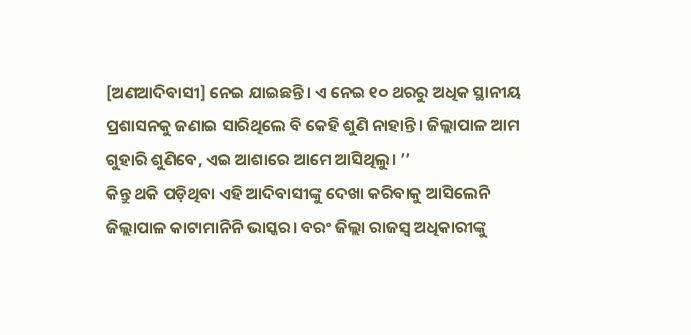[ଅଣଆଦିବାସୀ] ନେଇ ଯାଇଛନ୍ତି। ଏ ନେଇ ୧୦ ଥରରୁ ଅଧିକ ସ୍ଥାନୀୟ ପ୍ରଶାସନକୁ ଜଣାଇ ସାରିଥିଲେ ବି କେହି ଶୁଣି ନାହାନ୍ତି। ଜିଲ୍ଲାପାଳ ଆମ ଗୁହାରି ଶୁଣିବେ, ଏଇ ଆଶାରେ ଆମେ ଆସିଥିଲୁ। ’’
କିନ୍ତୁ ଥକି ପଡ଼ିଥିବା ଏହି ଆଦିବାସୀଙ୍କୁ ଦେଖା କରିବାକୁ ଆସିଲେନି ଜିଲ୍ଲାପାଳ କାଟାମାନିନି ଭାସ୍କର। ବରଂ ଜିଲ୍ଲା ରାଜସ୍ୱ ଅଧିକାରୀଙ୍କୁ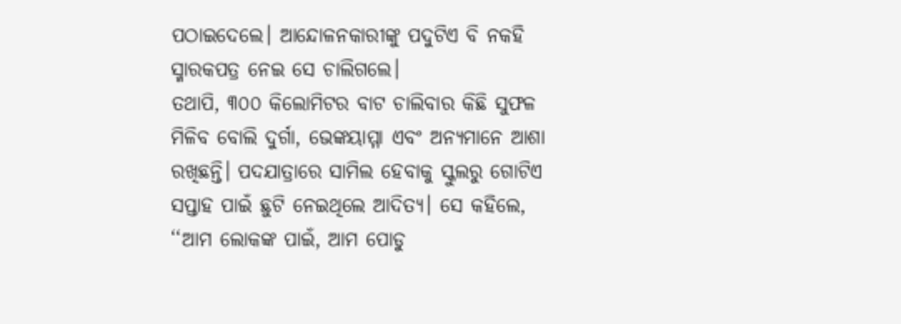ପଠାଇଦେଲେ। ଆନ୍ଦୋଳନକାରୀଙ୍କୁ ପଦୁଟିଏ ବି ନକହି ସ୍ମାରକପତ୍ର ନେଇ ସେ ଚାଲିଗଲେ।
ତଥାପି, ୩୦୦ କିଲୋମିଟର ବାଟ ଚାଲିବାର କିଛି ସୁଫଳ ମିଳିବ ବୋଲି ଦୁର୍ଗା, ଭେଙ୍କୟାମ୍ମା ଏବଂ ଅନ୍ୟମାନେ ଆଶା ରଖିଛନ୍ତି। ପଦଯାତ୍ରାରେ ସାମିଲ ହେବାକୁ ସ୍କୁଲରୁ ଗୋଟିଏ ସପ୍ତାହ ପାଇଁ ଛୁଟି ନେଇଥିଲେ ଆଦିତ୍ୟ। ସେ କହିଲେ, ‘‘ଆମ ଲୋକଙ୍କ ପାଇଁ, ଆମ ପୋଡୁ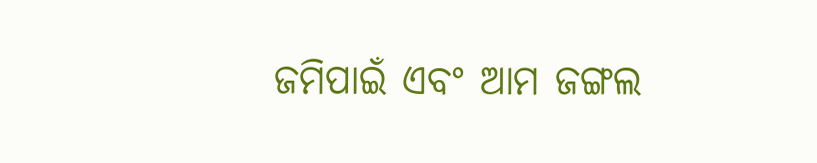ଜମିପାଇଁ ଏବଂ ଆମ ଜଙ୍ଗଲ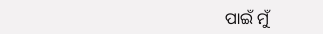ପାଇଁ ମୁଁ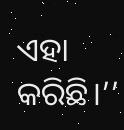ଏହା କରିଛି।’’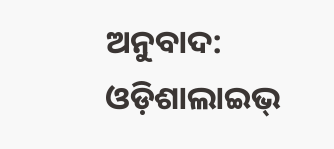ଅନୁବାଦ: ଓଡ଼ିଶାଲାଇଭ୍